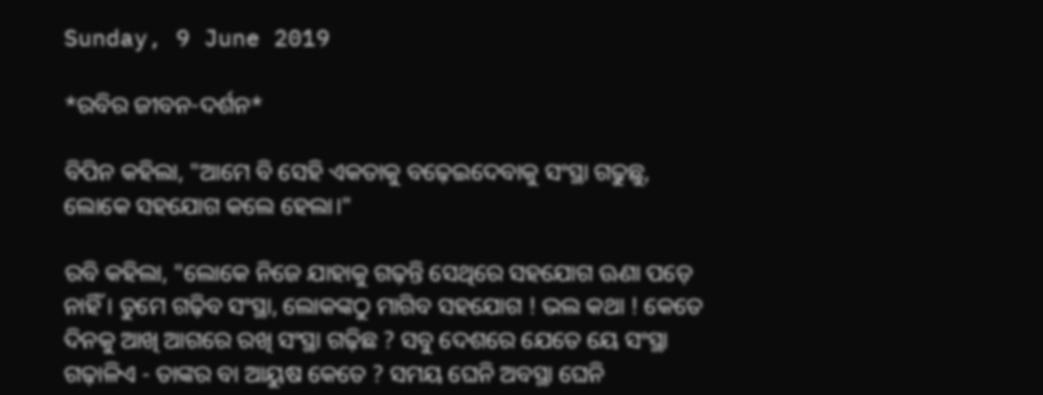Sunday, 9 June 2019

*ରବିର ଜୀବନ-ଦର୍ଶନ*

ବିପିନ କହିଲା, "ଆମେ ବି ସେହି ଏକତାକୁ ବଢ଼େଇଦେବାକୁ ସଂସ୍ଥା ଗଢୁଛୁ, ଲୋକେ ସହଯୋଗ କଲେ ହେଲା।"

ରବି କହିଲା, "ଲୋକେ ନିଜେ ଯାହାକୁ ଗଢ଼ନ୍ତି ସେଥିରେ ସହଯୋଗ ଊଣା ପଡ଼େ ନାହିଁ। ତୁମେ ଗଢ଼ିବ ସଂସ୍ଥା, ଲୋକଙ୍କଠୁ ମାଗିବ ସହଯୋଗ ! ଭଲ କଥା ! କେତେ ଦିନକୁ ଆଖି ଆଗରେ ରଖି ସଂସ୍ଥା ଗଢ଼ିଛ ? ସବୁ ଦେଶରେ ଯେତେ ୟେ ସଂସ୍ଥା ଗଢ଼ାଳିଏ - ତାଙ୍କର ବା ଆୟୁଷ କେତେ ? ସମୟ ଘେନି ଅବସ୍ଥା ଘେନି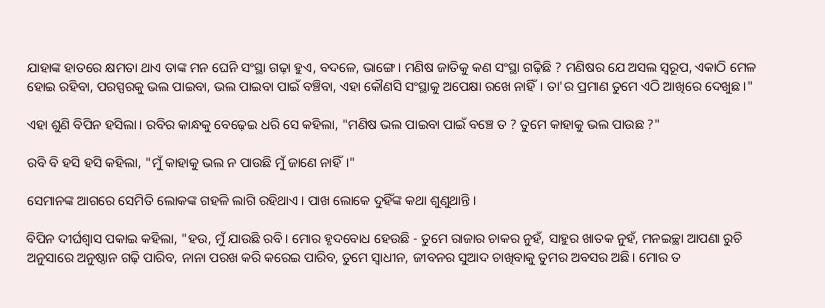ଯାହାଙ୍କ ହାତରେ କ୍ଷମତା ଥାଏ ତାଙ୍କ ମନ ଘେନି ସଂସ୍ଥା ଗଢ଼ା ହୁଏ, ବଦଳେ, ଭାଙ୍ଗେ। ମଣିଷ ଜାତିକୁ କଣ ସଂସ୍ଥା ଗଢ଼ିଛି ? ମଣିଷର ଯେ ଅସଲ ସ୍ୱରୂପ, ଏକାଠି ମେଳ ହୋଇ ରହିବା, ପରସ୍ପରକୁ ଭଲ ପାଇବା, ଭଲ ପାଇବା ପାଇଁ ବଞ୍ଚିବା, ଏହା କୌଣସି ସଂସ୍ଥାକୁ ଅପେକ୍ଷା ରଖେ ନାହିଁ। ତା'ର ପ୍ରମାଣ ତୁମେ ଏଠି ଆଖିରେ ଦେଖୁଛ।"

ଏହା ଶୁଣି ବିପିନ ହସିଲା। ରବିର କାନ୍ଧକୁ ବେଢ଼େଇ ଧରି ସେ କହିଲା, "ମଣିଷ ଭଲ ପାଇବା ପାଇଁ ବଞ୍ଚେ ତ ? ତୁମେ କାହାକୁ ଭଲ ପାଉଛ ?"

ରବି ବି ହସି ହସି କହିଲା, "ମୁଁ କାହାକୁ ଭଲ ନ ପାଉଛି ମୁଁ ଜାଣେ ନାହିଁ।"

ସେମାନଙ୍କ ଆଗରେ ସେମିତି ଲୋକଙ୍କ ଗହଳି ଲାଗି ରହିଥାଏ। ପାଖ ଲୋକେ ଦୁହିଁଙ୍କ କଥା ଶୁଣୁଥାନ୍ତି।

ବିପିନ ଦୀର୍ଘଶ୍ଵାସ ପକାଇ କହିଲା, "ହଉ, ମୁଁ ଯାଉଛି ରବି। ମୋର ହୃଦବୋଧ ହେଉଛି - ତୁମେ ରାଜାର ଚାକର ନୁହଁ, ସାହୁର ଖାତକ ନୁହଁ, ମନଇଚ୍ଛା ଆପଣା ରୁଚି ଅନୁସାରେ ଅନୁଷ୍ଠାନ ଗଢ଼ି ପାରିବ, ନାନା ପରଖ କରି କରେଇ ପାରିବ, ତୁମେ ସ୍ୱାଧୀନ, ଜୀବନର ସୁଆଦ ଚାଖିବାକୁ ତୁମର ଅବସର ଅଛି। ମୋର ତ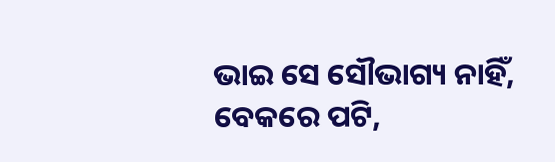ଭାଇ ସେ ସୌଭାଗ୍ୟ ନାହିଁ, ବେକରେ ପଟି,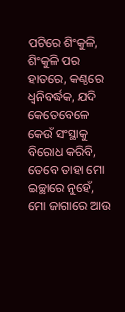ପଟିରେ ଶିଂକୁଳି, ଶିଂକୁଳି ପର ହାତରେ, କଣ୍ଠରେ ଧ୍ଵନିବର୍ଦ୍ଧକ, ଯଦି କେତେବେଳେ କେଉଁ ସଂସ୍ଥାକୁ ବିରୋଧ କରିବି, ତେବେ ତାହା ମୋ ଇଚ୍ଛାରେ ନୁହେଁ, ମୋ ଜାଗାରେ ଆଉ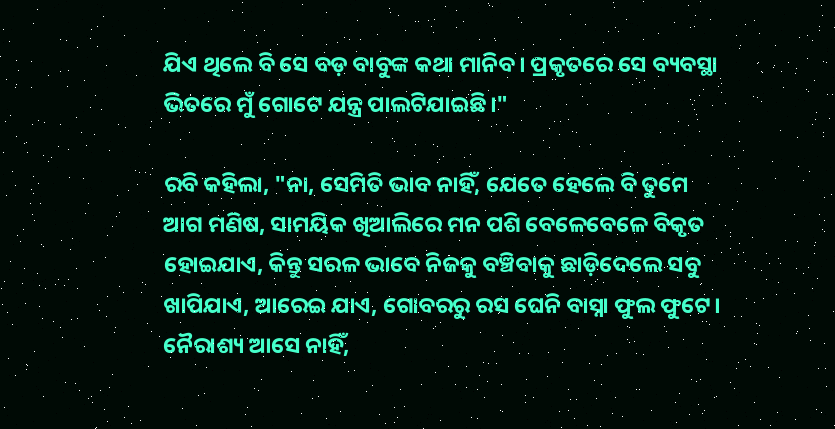ଯିଏ ଥିଲେ ବି ସେ ବଡ଼ ବାବୁଙ୍କ କଥା ମାନିବ। ପ୍ରକୃତରେ ସେ ବ୍ୟବସ୍ଥା ଭିତରେ ମୁଁ ଗୋଟେ ଯନ୍ତ୍ର ପାଲଟିଯାଇଛି।"

ରବି କହିଲା, "ନା, ସେମିତି ଭାବ ନାହିଁ, ଯେତେ ହେଲେ ବି ତୁମେ ଆଗ ମଣିଷ, ସାମୟିକ ଖିଆଲିରେ ମନ ପଶି ବେଳେବେଳେ ବିକୃତ ହୋଇଯାଏ, କିନ୍ତୁ ସରଳ ଭାବେ ନିଜକୁ ବଞ୍ଚିବାକୁ ଛାଡ଼ିଦେଲେ ସବୁ ଖାପିଯାଏ, ଆରେଇ ଯାଏ, ଗୋବରରୁ ରସ ଘେନି ବାସ୍ନା ଫୁଲ ଫୁଟେ। ନୈରାଶ୍ୟ ଆସେ ନାହିଁ,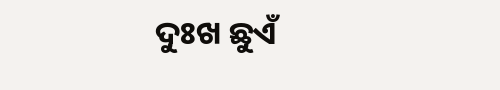ଦୁଃଖ ଛୁଏଁ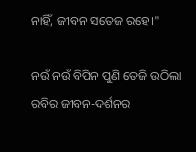ନାହିଁ, ଜୀବନ ସତେଜ ରହେ।"

ନଉଁ ନଉଁ ବିପିନ ପୁଣି ତେଜି ଉଠିଲା ରବିର ଜୀବନ-ଦର୍ଶନର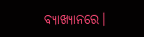ବ୍ୟାଖ୍ୟାନରେ।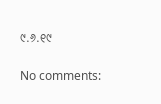୯.୬.୧୯

No comments: